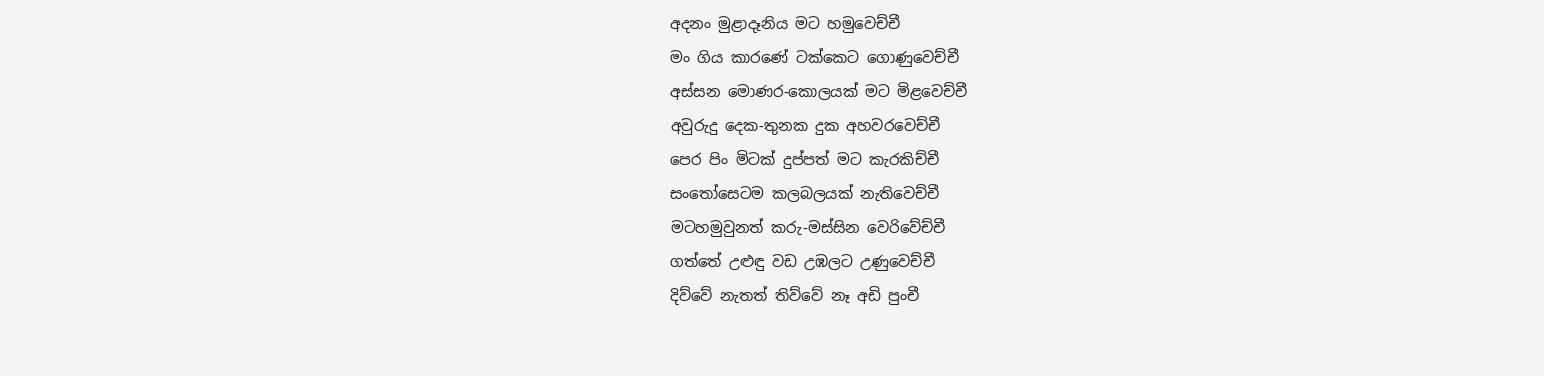අදනං මුළාදෑනිය මට හමුවෙච්චී
මං ගිය කාරණේ ටක්කෙට ගොණුවෙච්චී
අස්සන මොණර-කොලයක් මට මිළවෙච්චී
අවුරුදු දෙක-තුනක දුක අහවරවෙච්චී
පෙර පිං මිටක් දුප්පත් මට කැරකිච්චී
සංතෝසෙටම කලබලයක් නැතිවෙච්චී
මටහමුවුනත් කරු-මස්සින වෙරිවේච්චී
ගත්තේ උළුඳු වඩ උඹලට උණුවෙච්චී
දිව්වේ නැතත් තිව්වේ නෑ අඩි පුංචී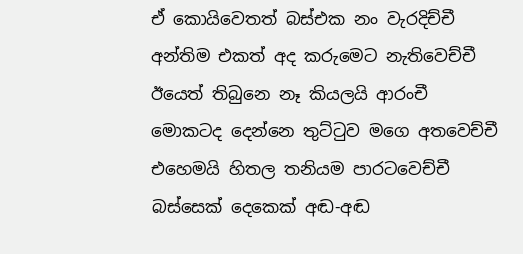ඒ කොයිවෙතත් බස්එක නං වැරදිච්චී
අන්තිම එකත් අද කරුමෙට නැතිවෙච්චී
ඊයෙත් තිබුනෙ නෑ කියලයි ආරංචී
මොකටද දෙන්නෙ තුට්ටුව මගෙ අතවෙච්චී
එහෙමයි හිතල තනියම පාරටවෙච්චී
බස්සෙක් දෙකෙක් අඬ-අඬ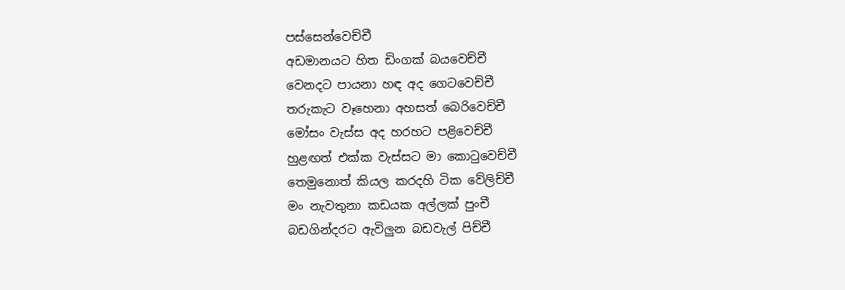පස්සෙන්වෙච්චී
අඩමානයට හිත ඩිංගක් බයවෙච්චී
වෙනදට පායනා හඳ අද ගෙටවෙච්චී
තරුකැට වෑහෙනා අහසත් බෙරිවෙච්චී
මෝසං වැස්ස අද හරහට පළිවෙච්චී
හුළඟත් එක්ක වැස්සට මා කොටුවෙච්චී
තෙමුනොත් කියල කරදහි ටික වේලිච්චී
මං නැවතුනා කඩයක අල්ලක් පුංචී
බඩගින්දරට ඇවිලුන බඩවැල් පිච්චී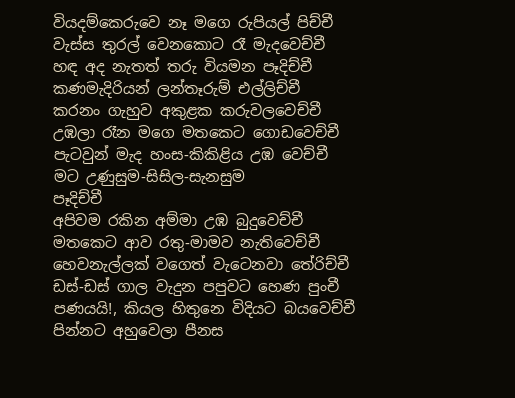වියදම්කෙරුවෙ නෑ මගෙ රුපියල් පිච්චී
වැස්ස තුරල් වෙනකොට රෑ මැදවෙච්චී
හඳ අද නැතත් තරු වියමන පෑදිච්චී
කණමැදිරියන් ලන්තෑරුම් එල්ලිච්චී
කරනං ගැහුව අකුළක කරුවලවෙච්චී
උඹලා රෑන මගෙ මතකෙට ගොඩවෙච්චී
පැටවුන් මැද හංස-කිකිළිය උඹ වෙච්චී
මට උණුසුම-සිසිල-සැනසුම
පෑදිච්චී
අපිවම රකින අම්මා උඹ බුදුවෙච්චී
මතකෙට ආව රතු-මාමව නැතිවෙච්චී
හෙවනැල්ලක් වගෙත් වැටෙනවා තේරිච්චී
ඩස්-ඩස් ගාල වැදුන පපුවට හෙණ පුංචී
පණයයි!, කියල හිතුනෙ විදියට බයවෙච්චී
පින්නට අහුවෙලා පීනස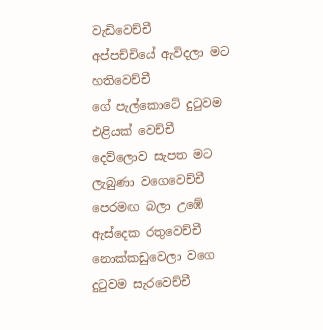වැඩිවෙච්චී
අප්පච්චියේ ඇවිදලා මට හතිවෙච්චී
ගේ පැල්කොටේ දුටුවම එළියක් වෙච්චී
දෙව්ලොව සැපත මට ලැබුණා වගෙවෙච්චී
පෙරමඟ බලා උඹේ ඇස්දෙක රතුවෙච්චී
නොක්කඩුවෙලා වගෙ දුටුවම සැරවෙච්චී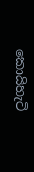කොයිහැටි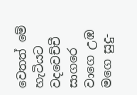වෙතත් මේ හැටියට වදවෙච්චී
සාගරෙ වාගෙ උඹ මගෙ සුදු-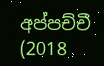අප්පච්චී
(2018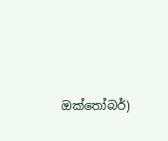ඔක්තෝබර්)